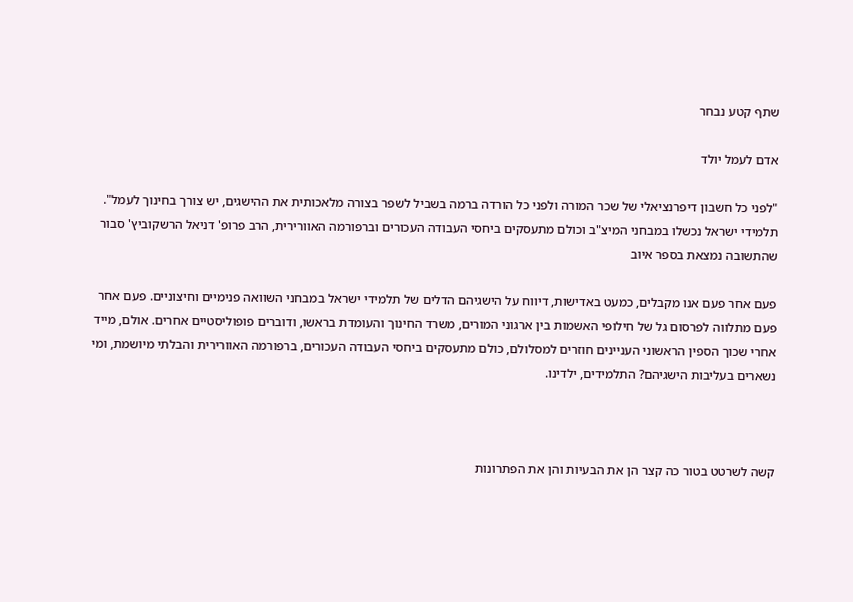שתף קטע נבחר

אדם לעמל יולד

"לפני כל חשבון דיפרנציאלי של שכר המורה ולפני כל הורדה ברמה בשביל לשפר בצורה מלאכותית את ההישגים, יש צורך בחינוך לעמל". תלמידי ישראל נכשלו במבחני המיצ"ב וכולם מתעסקים ביחסי העבודה העכורים וברפורמה האוורירית, הרב פרופ' דניאל הרשקוביץ' סבור שהתשובה נמצאת בספר איוב

פעם אחר פעם אנו מקבלים, כמעט באדישות, דיווח על הישגיהם הדלים של תלמידי ישראל במבחני השוואה פנימיים וחיצוניים. פעם אחר פעם מתלווה לפרסום גל של חילופי האשמות בין ארגוני המורים, משרד החינוך והעומדת בראשו, ודוברים פופוליסטיים אחרים. אולם, מייד אחרי שכוך הספין הראשוני העניינים חוזרים למסלולם, כולם מתעסקים ביחסי העבודה העכורים, ברפורמה האוורירית והבלתי מיושמת, ומי נשארים בעליבות הישגיהם? התלמידים, ילדינו.



קשה לשרטט בטור כה קצר הן את הבעיות והן את הפתרונות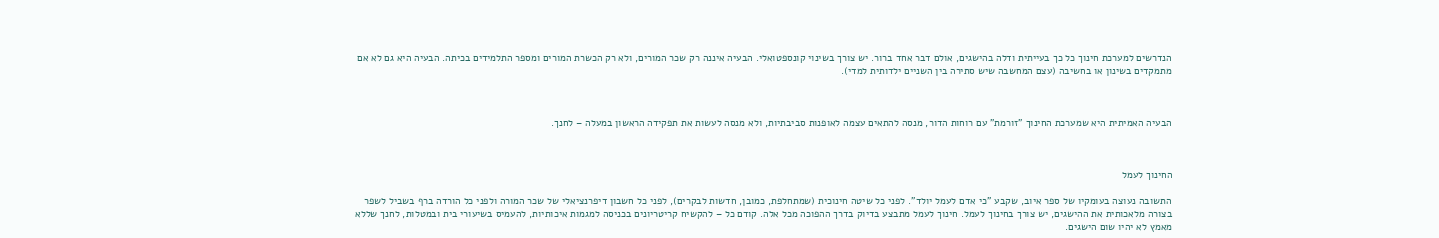הנדרשים למערכת חינוך כל כך בעייתית ודלה בהישגים, אולם דבר אחד ברור. יש צורך בשינוי קונספטואלי. הבעיה איננה רק שכר המורים, ולא רק הכשרת המורים ומספר התלמידים בכיתה. הבעיה היא גם לא אם מתמקדים בשינון או בחשיבה (עצם המחשבה שיש סתירה בין השניים ילדותית למדי).



הבעיה האמיתית היא שמערכת החינוך "זורמת" עם רוחות הדור, מנסה להתאים עצמה לאופנות סביבתיות, ולא מנסה לעשות את תפקידה הראשון במעלה – לחנך.



החינוך לעמל

התשובה נעוצה בעומקיו של ספר איוב, שקבע "כי אדם לעמל יולד". לפני כל שיטה חינוכית (שמתחלפת, כמובן, חדשות לבקרים), לפני כל חשבון דיפרנציאלי של שכר המורה ולפני כל הורדה ברף בשביל לשפר בצורה מלאכותית את ההישגים, יש צורך בחינוך לעמל. חינוך לעמל מתבצע בדיוק בדרך ההפוכה מכל אלה. קודם כל – להקשיח קריטריונים בכניסה למגמות איכותיות, להעמיס בשיעורי בית ובמטלות, לחנך שללא מאמץ לא יהיו שום הישגים.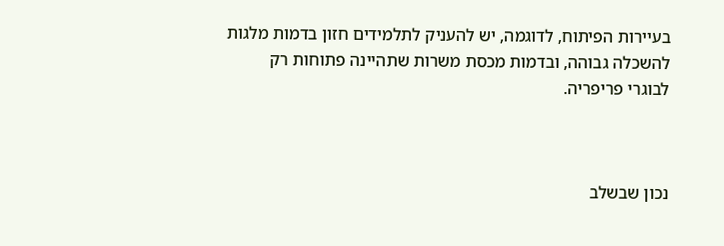בעיירות הפיתוח, לדוגמה, יש להעניק לתלמידים חזון בדמות מלגות להשכלה גבוהה, ובדמות מכסת משרות שתהיינה פתוחות רק לבוגרי פריפריה.



נכון שבשלב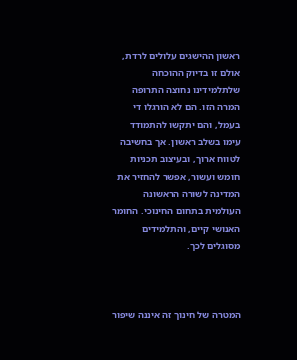ראשון ההישגים עלולים לרדת, אולם זו בדיוק ההוכחה שלתלמידינו נחוצה התרופה המרה הזו. הם לא הורגלו די בעמל, והם יתקשו להתמודד עימו בשלב ראשון. אך בחשיבה לטווח ארוך, ובעיצוב תכניות חומש ועשור, אפשר להחזיר את המדינה לשורה הראשונה העולמית בתחום החינוכי. החומר האנושי קיים, והתלמידים מסוגלים לכך.



המטרה של חינוך זה איננה שיפור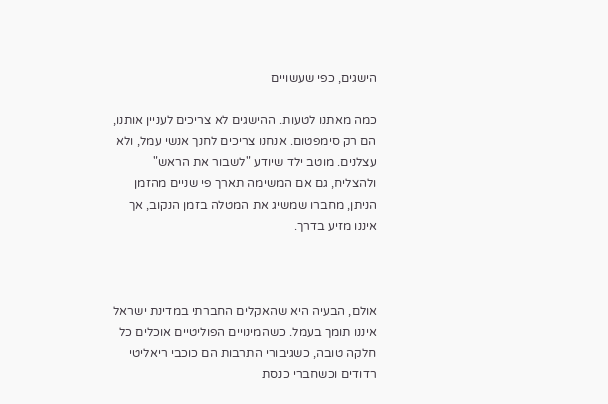הישגים, כפי שעשויים

כמה מאתנו לטעות. ההישגים לא צריכים לעניין אותנו, הם רק סימפטום. אנחנו צריכים לחנך אנשי עמל, ולא עצלנים. מוטב ילד שיודע "לשבור את הראש" ולהצליח, גם אם המשימה תארך פי שניים מהזמן הניתן, מחברו שמשיג את המטלה בזמן הנקוב, אך איננו מזיע בדרך.



אולם, הבעיה היא שהאקלים החברתי במדינת ישראל איננו תומך בעמל. כשהמינויים הפוליטיים אוכלים כל חלקה טובה, כשגיבורי התרבות הם כוכבי ריאליטי רדודים וכשחברי כנסת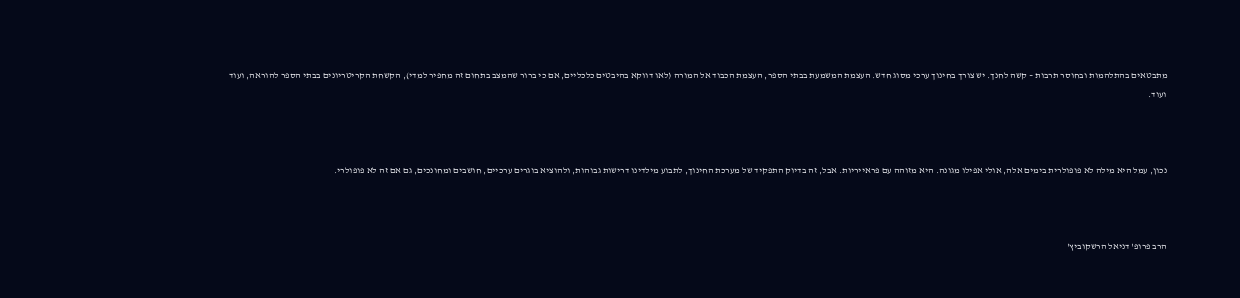מתבטאים בהתלהמות ובחוסר תרבות – קשה לחנך. יש צורך בחינוך ערכי מסוג חדש. העצמת המשמעת בבתי הספר, העצמת הכבוד אל המורה (לאו דווקא בהיבטים כלכליים, אם כי ברור שהמצב בתחום זה מחפיר למדי), הקשחת הקריטריונים בבתי הספר להוראה, ועוד ועוד.



נכון, עמל היא מילה לא פופולרית בימים אלה, אולי אפילו מגונה. היא מזוהה עם פראייריות. אבל, זה בדיוק התפקיד של מערכת החינוך, לתבוע מילדינו דרישות גבוהות, ולהוציא בוגרים ערכיים, חושבים ומחונכים, גם אם זה לא פופולרי.



הרב פרופ' דניאל הרשקוביץ'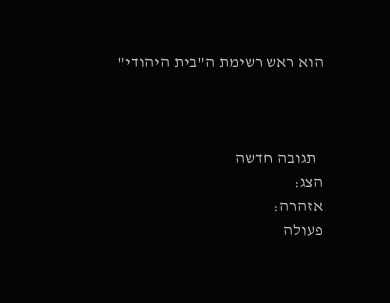הוא ראש רשימת ה"בית היהודי"



  תגובה חדשה
הצג:
אזהרה:
פעולה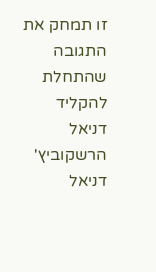זו תמחק את התגובה שהתחלת להקליד
דניאל הרשקוביץ'
דניאל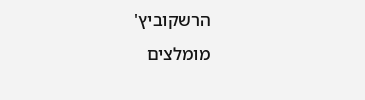הרשקוביץ'
מומלצים